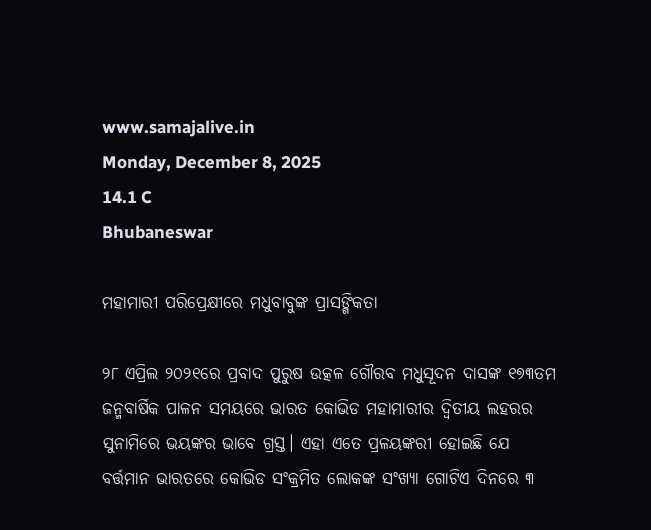www.samajalive.in
Monday, December 8, 2025
14.1 C
Bhubaneswar

ମହାମାରୀ ପରିପ୍ରେକ୍ଷୀରେ ମଧୁବାବୁଙ୍କ ପ୍ରାସଙ୍ଗିକତା

୨୮ ଏପ୍ରିଲ ୨୦୨୧ରେ ପ୍ରବାଦ ପୁରୁଷ ଉତ୍କଳ ଗୌରବ ମଧୁସୂଦନ ଦାସଙ୍କ ୧୭୩ତମ ଜନ୍ମବାର୍ଷିକ ପାଳନ ସମୟରେ ଭାରତ କୋଭିଡ ମହାମାରୀର ଦ୍ବିତୀୟ ଲହରର ସୁନାମିରେ ଭୟଙ୍କର ଭାବେ ଗ୍ରସ୍ତ। ଏହା ଏତେ ପ୍ରଳୟଙ୍କରୀ ହୋଇଛି ଯେ ବର୍ତ୍ତମାନ ଭାରତରେ କୋଭିଡ ସଂକ୍ରମିତ ଲୋକଙ୍କ ସଂଖ୍ୟା ଗୋଟିଏ ଦିନରେ ୩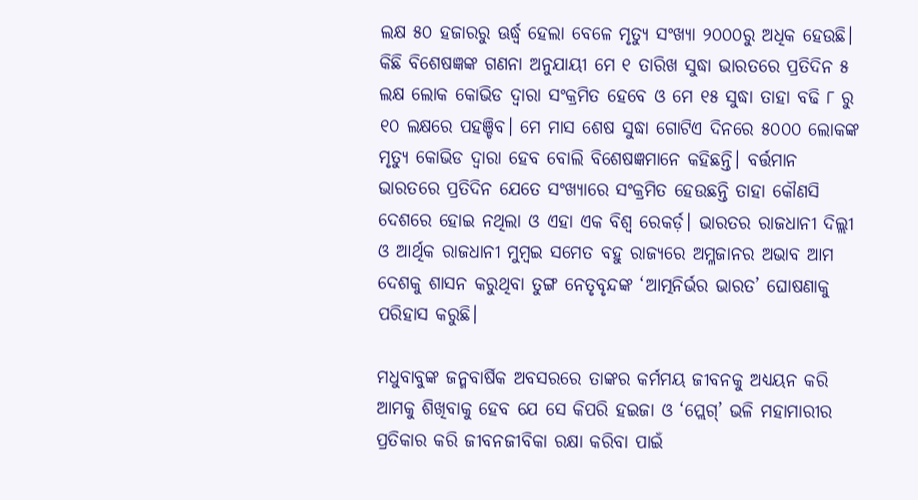ଲକ୍ଷ ୫୦ ହଜାରରୁ ଊର୍ଦ୍ଧ୍ବ ହେଲା ବେଳେ ମୃତ୍ୟୁ ସଂଖ୍ୟା ୨୦୦୦ରୁ ଅଧିକ ହେଉଛି। କିଛି ବିଶେଷଜ୍ଞଙ୍କ ଗଣନା ଅନୁଯାୟୀ ମେ ୧ ତାରିଖ ସୁଦ୍ଧା ଭାରତରେ ପ୍ରତିଦିନ ୫ ଲକ୍ଷ ଲୋକ କୋଭିଡ ଦ୍ୱାରା ସଂକ୍ରମିତ ହେବେ ଓ ମେ ୧୫ ସୁଦ୍ଧା ତାହା ବଢି ୮ ରୁ ୧୦ ଲକ୍ଷରେ ପହଞ୍ଚିବ। ମେ ମାସ ଶେଷ ସୁଦ୍ଧା ଗୋଟିଏ ଦିନରେ ୫୦୦୦ ଲୋକଙ୍କ ମୃତ୍ୟୁ କୋଭିଡ ଦ୍ୱାରା ହେବ ବୋଲି ବିଶେଷଜ୍ଞମାନେ କହିଛନ୍ତି। ବର୍ତ୍ତମାନ ଭାରତରେ ପ୍ରତିଦିନ ଯେତେ ସଂଖ୍ୟାରେ ସଂକ୍ରମିତ ହେଉଛନ୍ତି ତାହା କୌଣସି ଦେଶରେ ହୋଇ ନଥିଲା ଓ ଏହା ଏକ ବିଶ୍ବ ରେକର୍ଡ଼। ଭାରତର ରାଜଧାନୀ ଦିଲ୍ଲୀ ଓ ଆର୍ଥିକ ରାଜଧାନୀ ମୁମ୍ବଇ ସମେତ ବହୁ ରାଜ୍ୟରେ ଅମ୍ଳଜାନର ଅଭାବ ଆମ ଦେଶକୁ ଶାସନ କରୁଥିବା ତୁଙ୍ଗ ନେତୃବୃନ୍ଦଙ୍କ ‘ଆତ୍ମନିର୍ଭର ଭାରତ’ ଘୋଷଣାକୁ ପରିହାସ କରୁଛି।

ମଧୁବାବୁଙ୍କ ଜନ୍ମବାର୍ଷିକ ଅବସରରେ ତାଙ୍କର କର୍ମମୟ ଜୀବନକୁ ଅଧ୍ୟୟନ କରି ଆମକୁ ଶିଖିବାକୁ ହେବ ଯେ ସେ କିପରି ହଇଜା ଓ ‘ପ୍ଲେଗ୍’ ଭଳି ମହାମାରୀର ପ୍ରତିକାର କରି ଜୀବନଜୀବିକା ରକ୍ଷା କରିବା ପାଇଁ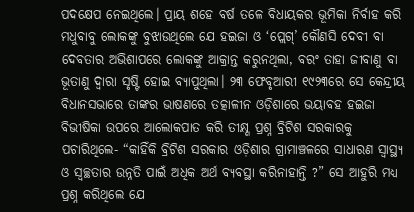ପଦକ୍ଷେପ ନେଇଥିଲେ। ପ୍ରାୟ ଶହେ ବର୍ଷ ତଳେ ବିଧାୟକର ଭୂମିକା ନିର୍ବାହ କରି ମଧୁବାବୁ ଲୋକଙ୍କୁ ବୁଝାଉଥିଲେ ଯେ ହଇଜା ଓ ‘ପ୍ଲେଗ୍’ କୌଣସି ଦେବୀ ବା ଦେବତାର ଅଭିଶାପରେ ଲୋକଙ୍କୁ ଆକ୍ରାନ୍ତ କରୁନଥିଲା, ବରଂ ତାହା ଜୀବାଣୁ ବା ଭୂତାଣୁ ଦ୍ୱାରା ସୃଷ୍ଟି ହୋଇ ବ୍ୟାପୁଥିଲା। ୨୩ ଫେବୃଆରୀ ୧୯୨୩ରେ ସେ କେନ୍ଦ୍ରୀୟ ବିଧାନସଭାରେ ତାଙ୍କର ଭାଷଣରେ ତତ୍କାଳୀନ ଓଡ଼ିଶାରେ ଭୟାବହ ହଇଜା ବିଭୀଷିକା ଉପରେ ଆଲୋକପାତ କରି ତୀକ୍ଷ୍ଣ ପ୍ରଶ୍ନ ବ୍ରିଟିଶ ସରକାରକୁ ପଚାରିଥିଲେ- “କାହିଁକି ବ୍ରିଟିଶ ସରକାର ଓଡ଼ିଶାର ଗ୍ରାମାଞ୍ଚଳରେ ସାଧାରଣ ସ୍ୱାସ୍ଥ୍ୟ ଓ ସ୍ୱଚ୍ଛତାର ଉନ୍ନତି ପାଇଁ ଅଧିକ ଅର୍ଥ ବ୍ୟବସ୍ଥା କରିନାହାନ୍ତି ?” ସେ ଆହୁରି ମଧ୍ୟ ପ୍ରଶ୍ନ କରିଥିଲେ ଯେ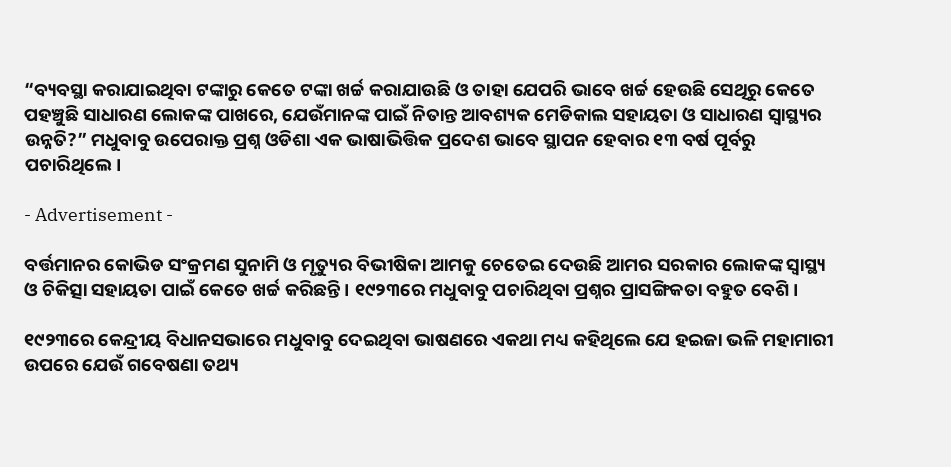“ବ୍ୟବସ୍ଥା କରାଯାଇଥିବା ଟଙ୍କାରୁ କେତେ ଟଙ୍କା ଖର୍ଚ୍ଚ କରାଯାଉଛି ଓ ତାହା ଯେପରି ଭାବେ ଖର୍ଚ୍ଚ ହେଉଛି ସେଥିରୁ କେତେ ପହଞ୍ଚୁଛି ସାଧାରଣ ଲୋକଙ୍କ ପାଖରେ, ଯେଉଁମାନଙ୍କ ପାଇଁ ନିତାନ୍ତ ଆବଶ୍ୟକ ମେଡିକାଲ ସହାୟତା ଓ ସାଧାରଣ ସ୍ୱାସ୍ଥ୍ୟର ଉନ୍ନତି?” ମଧୁବାବୁ ଉପେରାକ୍ତ ପ୍ରଶ୍ନ ଓଡିଶା ଏକ ଭାଷାଭିତ୍ତିକ ପ୍ରଦେଶ ଭାବେ ସ୍ଥାପନ ହେବାର ୧୩ ବର୍ଷ ପୂର୍ବରୁ ପଚାରିଥିଲେ।

- Advertisement -

ବର୍ତ୍ତମାନର କୋଭିଡ ସଂକ୍ରମଣ ସୁନାମି ଓ ମୃତ୍ୟୁର ବିଭୀଷିକା ଆମକୁ ଚେତେଇ ଦେଉଛି ଆମର ସରକାର ଲୋକଙ୍କ ସ୍ୱାସ୍ଥ୍ୟ ଓ ଚିକିତ୍ସା ସହାୟତା ପାଇଁ କେତେ ଖର୍ଚ୍ଚ କରିଛନ୍ତି। ୧୯୨୩ରେ ମଧୁବାବୁ ପଚାରିଥିବା ପ୍ରଶ୍ନର ପ୍ରାସଙ୍ଗିକତା ବହୁତ ବେଶି।

୧୯୨୩ରେ କେନ୍ଦ୍ରୀୟ ବିଧାନସଭାରେ ମଧୁବାବୁ ଦେଇଥିବା ଭାଷଣରେ ଏକଥା ମଧ୍ୟ କହିଥିଲେ ଯେ ହଇଜା ଭଳି ମହାମାରୀ ଉପରେ ଯେଉଁ ଗବେଷଣା ତଥ୍ୟ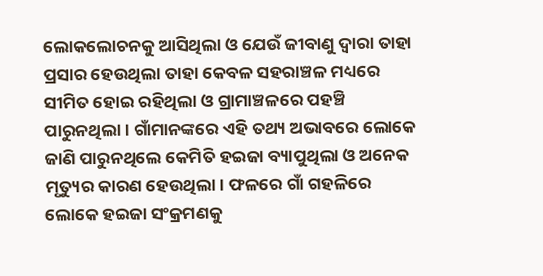ଲୋକଲୋଚନକୁ ଆସିଥିଲା ଓ ଯେଉଁ ଜୀବାଣୁ ଦ୍ୱାରା ତାହା ପ୍ରସାର ହେଉଥିଲା ତାହା କେବଳ ସହରାଞ୍ଚଳ ମଧ୍ୟରେ ସୀମିତ ହୋଇ ରହିଥିଲା ଓ ଗ୍ରାମାଞ୍ଚଳରେ ପହଞ୍ଚି ପାରୁନଥିଲା। ଗାଁମାନଙ୍କରେ ଏହି ତଥ୍ୟ ଅଭାବରେ ଲୋକେ ଜାଣି ପାରୁନଥିଲେ କେମିତି ହଇଜା ବ୍ୟାପୁଥିଲା ଓ ଅନେକ ମୃତ୍ୟୁର କାରଣ ହେଉଥିଲା। ଫଳରେ ଗାଁ ଗହଳିରେ ଲୋକେ ହଇଜା ସଂକ୍ରମଣକୁ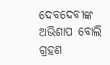ଦେବଦେବୀଙ୍କ ଅଭିଶାପ ବୋଲି ଗ୍ରହଣ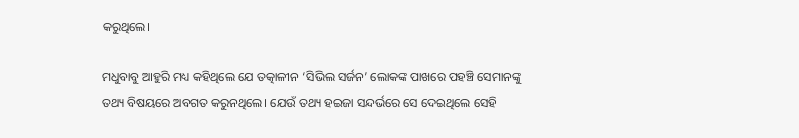କରୁଥିଲେ।

ମଧୁବାବୁ ଆହୁରି ମଧ୍ୟ କହିଥିଲେ ଯେ ତତ୍କାଳୀନ ‘ସିଭିଲ ସର୍ଜନ’ ଲୋକଙ୍କ ପାଖରେ ପହଞ୍ଚି ସେମାନଙ୍କୁ ତଥ୍ୟ ବିଷୟରେ ଅବଗତ କରୁନଥିଲେ। ଯେଉଁ ତଥ୍ୟ ହଇଜା ସନ୍ଦର୍ଭରେ ସେ ଦେଇଥିଲେ ସେହି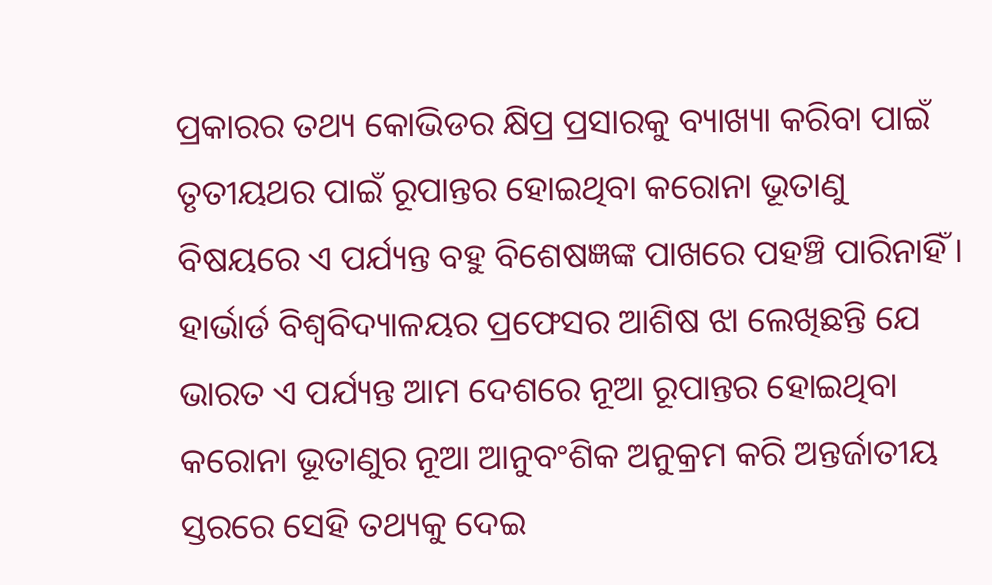ପ୍ରକାରର ତଥ୍ୟ କୋଭିଡର କ୍ଷିପ୍ର ପ୍ରସାରକୁ ବ୍ୟାଖ୍ୟା କରିବା ପାଇଁ ତୃତୀୟଥର ପାଇଁ ରୂପାନ୍ତର ହୋଇଥିବା କରୋନା ଭୂତାଣୁ ବିଷୟରେ ଏ ପର୍ଯ୍ୟନ୍ତ ବହୁ ବିଶେଷଜ୍ଞଙ୍କ ପାଖରେ ପହଞ୍ଚି ପାରିନାହିଁ। ହାର୍ଭାର୍ଡ ବିଶ୍ୱବିଦ୍ୟାଳୟର ପ୍ରଫେସର ଆଶିଷ ଝା ଲେଖିଛନ୍ତି ଯେ ଭାରତ ଏ ପର୍ଯ୍ୟନ୍ତ ଆମ ଦେଶରେ ନୂଆ ରୂପାନ୍ତର ହୋଇଥିବା କରୋନା ଭୂତାଣୁର ନୂଆ ଆନୁବଂଶିକ ଅନୁକ୍ରମ କରି ଅନ୍ତର୍ଜାତୀୟ ସ୍ତରରେ ସେହି ତଥ୍ୟକୁ ଦେଇ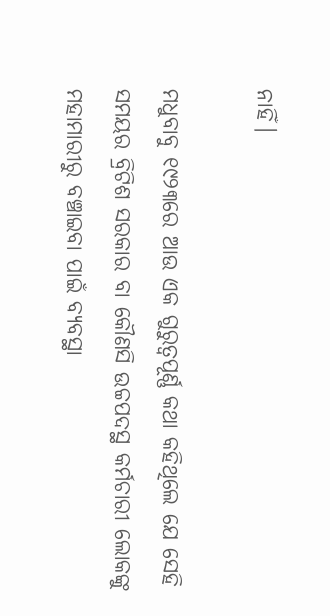ନାହିଁ।

ମଧୁବାବୁ ୧୯୨୩ରେ ଆଉ ଏକ ଗୁରୁତ୍ବପୂର୍ଣ୍ଣ କଥା କହିଥିଲେ ଯେ ସେହି ସମୟର ବ୍ରିଟିଶ ସରକାର ବା କୌଣସି ଉଚ୍ଚପଦସ୍ଥ କର୍ମଚାରୀ ଲୋକଙ୍କୁ ମହାମାରୀରୁ ବଞ୍ଚାଇବା ପାଇଁ ବ୍ୟବସ୍ଥା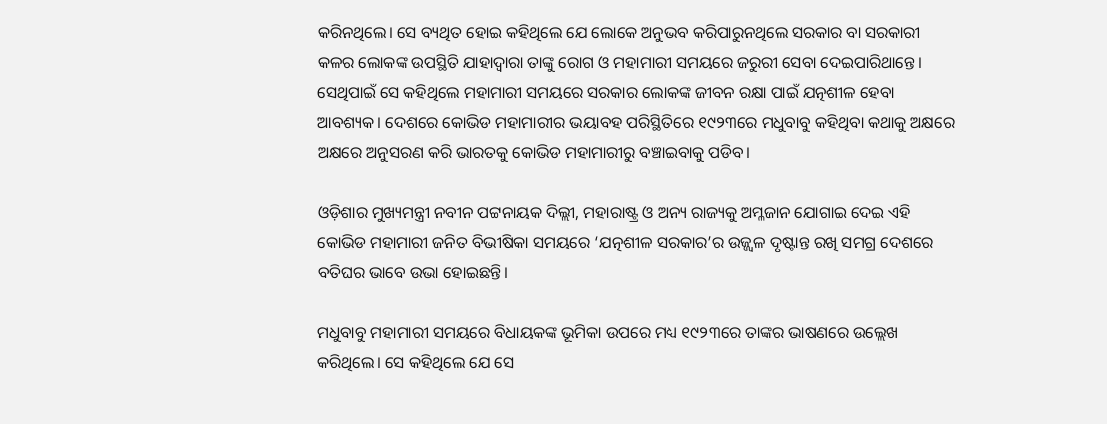କରିନଥିଲେ। ସେ ବ୍ୟଥିତ ହୋଇ କହିଥିଲେ ଯେ ଲୋକେ ଅନୁଭବ କରିପାରୁନଥିଲେ ସରକାର ବା ସରକାରୀ କଳର ଲୋକଙ୍କ ଉପସ୍ଥିତି ଯାହାଦ୍ୱାରା ତାଙ୍କୁ ରୋଗ ଓ ମହାମାରୀ ସମୟରେ ଜରୁରୀ ସେବା ଦେଇପାରିଥାନ୍ତେ। ସେଥିପାଇଁ ସେ କହିଥିଲେ ମହାମାରୀ ସମୟରେ ସରକାର ଲୋକଙ୍କ ଜୀବନ ରକ୍ଷା ପାଇଁ ଯତ୍ନଶୀଳ ହେବା ଆବଶ୍ୟକ। ଦେଶରେ କୋଭିଡ ମହାମାରୀର ଭୟାବହ ପରିସ୍ଥିତିରେ ୧୯୨୩ରେ ମଧୁବାବୁ କହିଥିବା କଥାକୁ ଅକ୍ଷରେ ଅକ୍ଷରେ ଅନୁସରଣ କରି ଭାରତକୁ କୋଭିଡ ମହାମାରୀରୁ ବଞ୍ଚାଇବାକୁ ପଡିବ।

ଓଡ଼ିଶାର ମୁଖ୍ୟମନ୍ତ୍ରୀ ନବୀନ ପଟ୍ଟନାୟକ ଦିଲ୍ଲୀ, ମହାରାଷ୍ଟ୍ର ଓ ଅନ୍ୟ ରାଜ୍ୟକୁ ଅମ୍ଳଜାନ ଯୋଗାଇ ଦେଇ ଏହି କୋଭିଡ ମହାମାରୀ ଜନିତ ବିଭୀଷିକା ସମୟରେ ‘ଯତ୍ନଶୀଳ ସରକାର’ର ଉଜ୍ଜ୍ୱଳ ଦୃଷ୍ଟାନ୍ତ ରଖି ସମଗ୍ର ଦେଶରେ ବତିଘର ଭାବେ ଉଭା ହୋଇଛନ୍ତି।

ମଧୁବାବୁ ମହାମାରୀ ସମୟରେ ବିଧାୟକଙ୍କ ଭୂମିକା ଉପରେ ମଧ୍ୟ ୧୯୨୩ରେ ତାଙ୍କର ଭାଷଣରେ ଉଲ୍ଲେଖ କରିଥିଲେ। ସେ କହିଥିଲେ ଯେ ସେ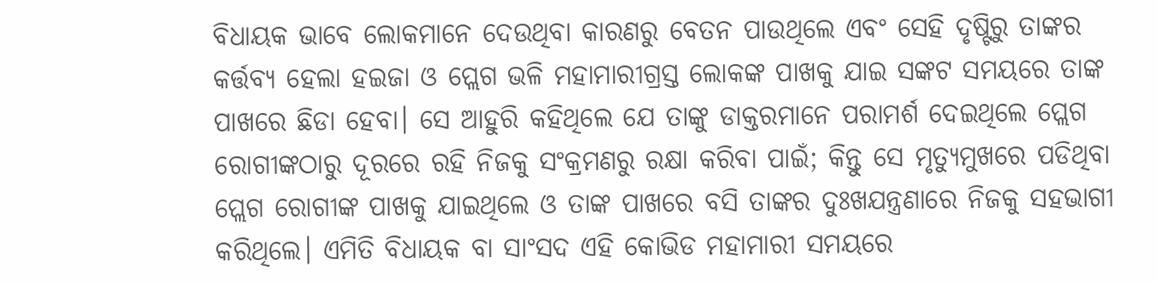ବିଧାୟକ ଭାବେ ଲୋକମାନେ ଦେଉଥିବା କାରଣରୁ ବେତନ ପାଉଥିଲେ ଏବଂ ସେହି ଦୃଷ୍ଟିରୁ ତାଙ୍କର କର୍ତ୍ତବ୍ୟ ହେଲା ହଇଜା ଓ ପ୍ଲେଗ ଭଳି ମହାମାରୀଗ୍ରସ୍ତ ଲୋକଙ୍କ ପାଖକୁ ଯାଇ ସଙ୍କଟ ସମୟରେ ତାଙ୍କ ପାଖରେ ଛିଡା ହେବା। ସେ ଆହୁରି କହିଥିଲେ ଯେ ତାଙ୍କୁ ଡାକ୍ତରମାନେ ପରାମର୍ଶ ଦେଇଥିଲେ ପ୍ଲେଗ ରୋଗୀଙ୍କଠାରୁ ଦୂରରେ ରହି ନିଜକୁ ସଂକ୍ରମଣରୁ ରକ୍ଷା କରିବା ପାଇଁ; କିନ୍ତୁ ସେ ମୃତ୍ୟୁମୁଖରେ ପଡିଥିବା ପ୍ଲେଗ ରୋଗୀଙ୍କ ପାଖକୁ ଯାଇଥିଲେ ଓ ତାଙ୍କ ପାଖରେ ବସି ତାଙ୍କର ଦୁଃଖଯନ୍ତ୍ରଣାରେ ନିଜକୁ ସହଭାଗୀ କରିଥିଲେ। ଏମିତି ବିଧାୟକ ବା ସାଂସଦ ଏହି କୋଭିଡ ମହାମାରୀ ସମୟରେ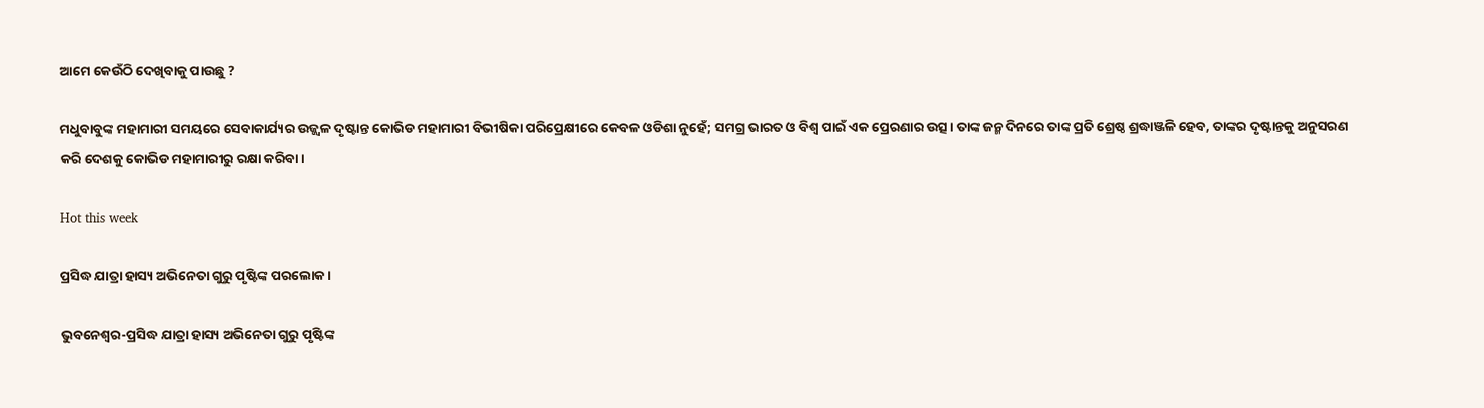ଆମେ କେଉଁଠି ଦେଖିବାକୁ ପାଉଛୁ ?

ମଧୁବାବୁଙ୍କ ମହାମାରୀ ସମୟରେ ସେବାକାର୍ଯ୍ୟର ଉଜ୍ଜ୍ୱଳ ଦୃଷ୍ଟାନ୍ତ କୋଭିଡ ମହାମାରୀ ବିଭୀଷିକା ପରିପ୍ରେକ୍ଷୀରେ କେବଳ ଓଡିଶା ନୁହେଁ; ସମଗ୍ର ଭାରତ ଓ ବିଶ୍ୱ ପାଇଁ ଏକ ପ୍ରେରଣାର ଉତ୍ସ। ତାଙ୍କ ଜନ୍ମ ଦିନରେ ତାଙ୍କ ପ୍ରତି ଶ୍ରେଷ୍ଠ ଶ୍ରଦ୍ଧାଞ୍ଜଳି ହେବ, ତାଙ୍କର ଦୃଷ୍ଟାନ୍ତକୁ ଅନୁସରଣ କରି ଦେଶକୁ କୋଭିଡ ମହାମାରୀରୁ ରକ୍ଷା କରିବା।

Hot this week

ପ୍ରସିଦ୍ଧ ଯାତ୍ରା ହାସ୍ୟ ଅଭିନେତା ଗୁରୁ ପୃଷ୍ଟିଙ୍କ ପରଲୋକ ।

ଭୁବନେଶ୍ୱର-ପ୍ରସିଦ୍ଧ ଯାତ୍ରା ହାସ୍ୟ ଅଭିନେତା ଗୁରୁ ପୃଷ୍ଟିଙ୍କ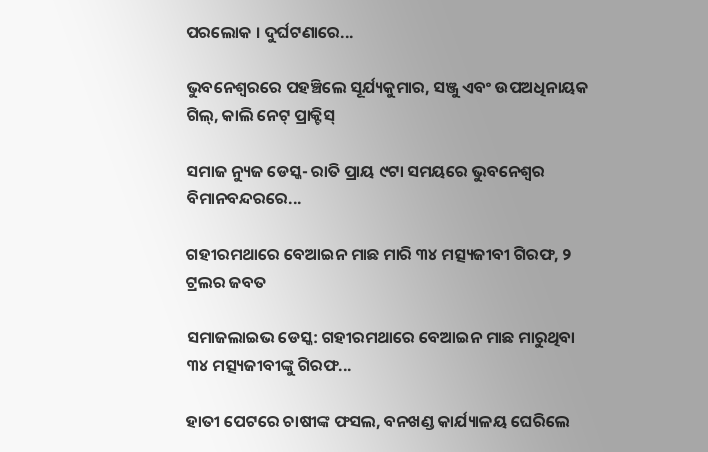ପରଲୋକ । ଦୁର୍ଘଟଣାରେ...

ଭୁବନେଶ୍ବରରେ ପହଞ୍ଚିଲେ ସୂର୍ଯ୍ୟକୁମାର, ସଞ୍ଜୁ ଏବଂ ଉପଅଧିନାୟକ ଗିଲ୍, କାଲି ନେଟ୍ ପ୍ରାକ୍ଟିସ୍

ସମାଜ ନ୍ୟୁଜ ଡେସ୍କ- ରାତି ପ୍ରାୟ ୯ଟା ସମୟରେ ଭୁବନେଶ୍ବର ବିମାନବନ୍ଦରରେ...

ଗହୀରମଥାରେ ବେଆଇନ ମାଛ ମାରି ୩୪ ମତ୍ସ୍ୟଜୀବୀ ଗିରଫ, ୨ ଟ୍ରଲର ଜବତ

ସମାଜଲାଇଭ ଡେସ୍କ: ଗହୀରମଥାରେ ବେଆଇନ ମାଛ ମାରୁଥିବା ୩୪ ମତ୍ସ୍ୟଜୀବୀଙ୍କୁ ଗିରଫ...

ହାତୀ ପେଟରେ ଚାଷୀଙ୍କ ଫସଲ, ବନଖଣ୍ଡ କାର୍ଯ୍ୟାଳୟ ଘେରିଲେ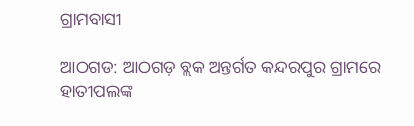ଗ୍ରାମବାସୀ

ଆଠଗଡ: ଆଠଗଡ଼ ବ୍ଲକ ଅନ୍ତର୍ଗତ କନ୍ଦରପୁର ଗ୍ରାମରେ ହାତୀପଲଙ୍କ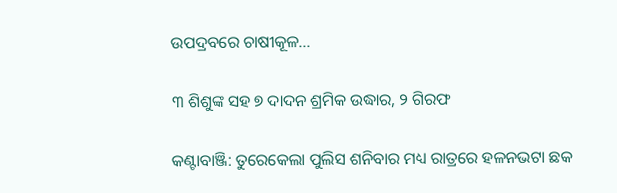ଉପଦ୍ରବରେ ଚାଷୀକୂଳ...

୩ ଶିଶୁଙ୍କ ସହ ୭ ଦାଦନ ଶ୍ରମିକ ଉଦ୍ଧାର, ୨ ଗିରଫ

କଣ୍ଟାବାଞ୍ଜି: ତୁରେକେଲା ପୁଲିସ ଶନିବାର ମଧ୍ୟ ରାତ୍ରରେ ହଳନଭଟା ଛକ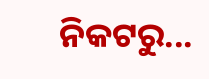ନିକଟରୁ...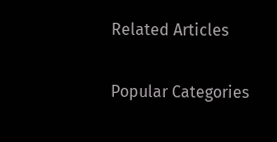Related Articles

Popular Categories